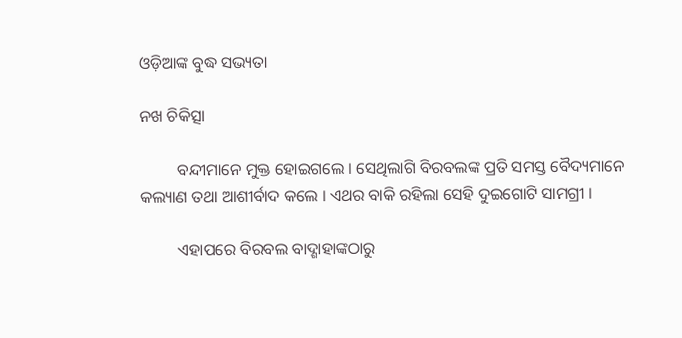ଓଡ଼ିଆଙ୍କ ବୁଦ୍ଧ ସଭ୍ୟତା

ନଖ ଚିକିତ୍ସା

         ବନ୍ଦୀମାନେ ମୁକ୍ତ ହୋଇଗଲେ । ସେଥିଲାଗି ବିରବଲଙ୍କ ପ୍ରତି ସମସ୍ତ ବୈଦ୍ୟମାନେ କଲ୍ୟାଣ ତଥା ଆଶୀର୍ବାଦ କଲେ । ଏଥର ବାକି ରହିଲା ସେହି ଦୁଇଗୋଟି ସାମଗ୍ରୀ ।

         ଏହାପରେ ବିରବଲ ବାଦ୍ଶାହାଙ୍କଠାରୁ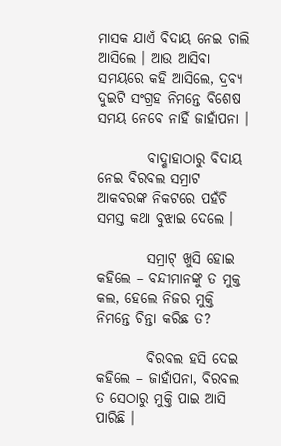ମାସକ ଯାଏଁ ବିଦାୟ ନେଇ ଚାଲି ଆସିଲେ । ଆଉ ଆସିବା ସମୟରେ କହି ଆସିଲେ, ଦ୍ରବ୍ୟ ଦୁଇଟି ସଂଗ୍ରହ ନିମନ୍ତେ ବିଶେଷ ସମୟ ନେବେ ନାହିଁ ଜାହାଁପନା ।

         ବାଦ୍ଶାହାଠାରୁ ବିଦାୟ ନେଇ ବିରବଲ ସମ୍ରାଟ ଆକବରଙ୍କ ନିକଟରେ ପହଁଚି ସମସ୍ତ କଥା ବୁଝାଇ ଦେଲେ ।

         ସମ୍ରାଟ୍ ଖୁସି ହୋଇ କହିଲେ – ବନ୍ଦୀମାନଙ୍କୁ ତ ମୁକ୍ତ କଲ, ହେଲେ ନିଜର ମୁକ୍ତି ନିମନ୍ତେ ଚିନ୍ତା କରିଛ ତ?

         ବିରବଲ ହସି ଦେଇ କହିଲେ – ଜାହାଁପନା, ବିରବଲ ତ ସେଠାରୁ ମୁକ୍ତି ପାଇ ଆସି ପାରିଛି ।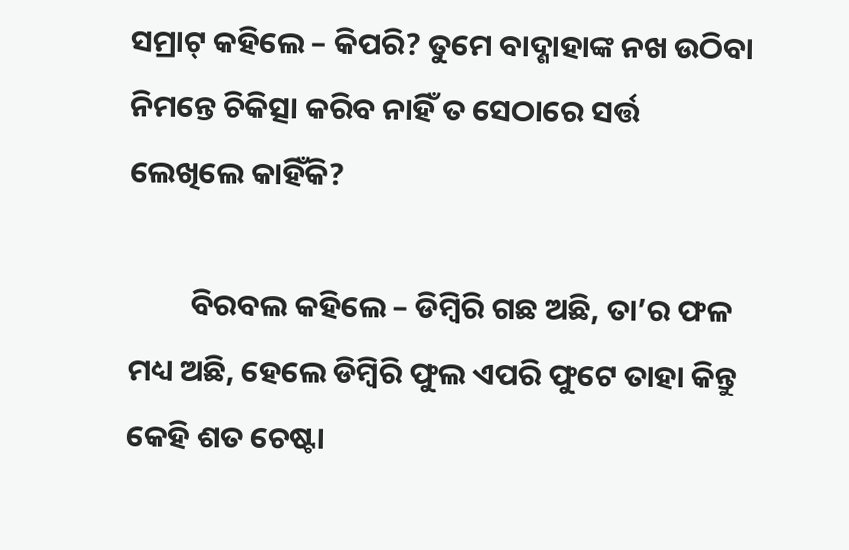ସମ୍ରାଟ୍ କହିଲେ – କିପରି? ତୁମେ ବାଦ୍ଶାହାଙ୍କ ନଖ ଉଠିବା ନିମନ୍ତେ ଚିକିତ୍ସା କରିବ ନାହିଁ ତ ସେଠାରେ ସର୍ତ୍ତ ଲେଖିଲେ କାହିଁକି?

         ବିରବଲ କହିଲେ – ଡିମ୍ବିରି ଗଛ ଅଛି, ତା’ର ଫଳ ମଧ୍ୟ ଅଛି, ହେଲେ ଡିମ୍ବିରି ଫୁଲ ଏପରି ଫୁଟେ ତାହା କିନ୍ତୁ କେହି ଶତ ଚେଷ୍ଟା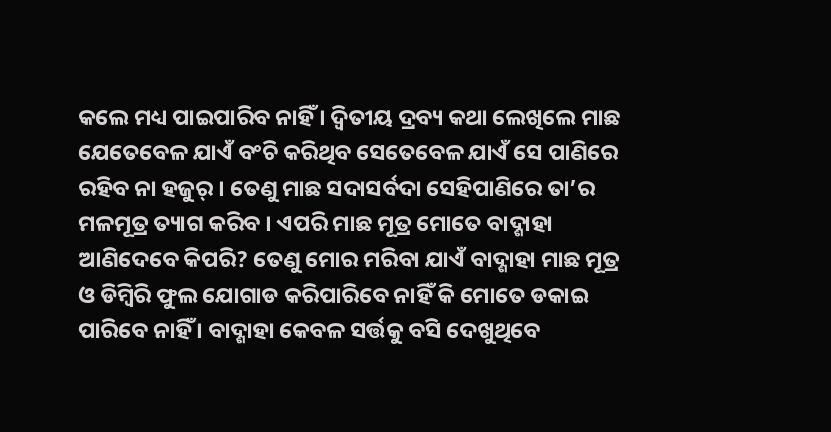କଲେ ମଧ୍ୟ ପାଇପାରିବ ନାହିଁ । ଦ୍ୱିତୀୟ ଦ୍ରବ୍ୟ କଥା ଲେଖିଲେ ମାଛ ଯେତେବେଳ ଯାଏଁ ବଂଚି କରିଥିବ ସେତେବେଳ ଯାଏଁ ସେ ପାଣିରେ ରହିବ ନା ହଜୁର୍ । ତେଣୁ ମାଛ ସଦାସର୍ବଦା ସେହିପାଣିରେ ତା’ର ମଳମୂତ୍ର ତ୍ୟାଗ କରିବ । ଏପରି ମାଛ ମୂତ୍ର ମୋତେ ବାଦ୍ଶାହା ଆଣିଦେବେ କିପରି? ତେଣୁ ମୋର ମରିବା ଯାଏଁ ବାଦ୍ଶାହା ମାଛ ମୂତ୍ର ଓ ଡିମ୍ବିରି ଫୁଲ ଯୋଗାଡ କରିପାରିବେ ନାହିଁ କି ମୋତେ ଡକାଇ ପାରିବେ ନାହିଁ । ବାଦ୍ଶାହା କେବଳ ସର୍ତ୍ତକୁ ବସି ଦେଖୁଥିବେ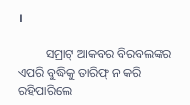।

         ସମ୍ରାଟ୍ ଆକବର ବିରବଲଙ୍କର ଏପରି ବୁଦ୍ଧିକୁ ତାରିଫ୍ ନ କରି ରହିପାରିଲେ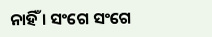ନାହିଁ । ସଂଗେ ସଂଗେ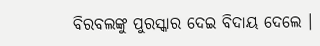ବିରବଲଙ୍କୁ ପୁରସ୍କାର ଦେଇ ବିଦାୟ ଦେଲେ ।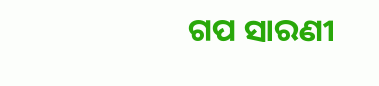ଗପ ସାରଣୀ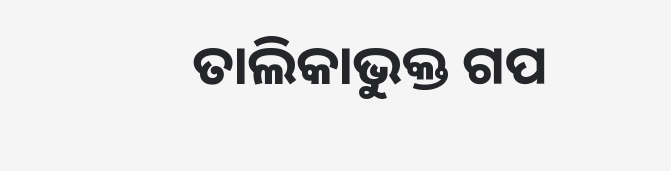ତାଲିକାଭୁକ୍ତ ଗପ